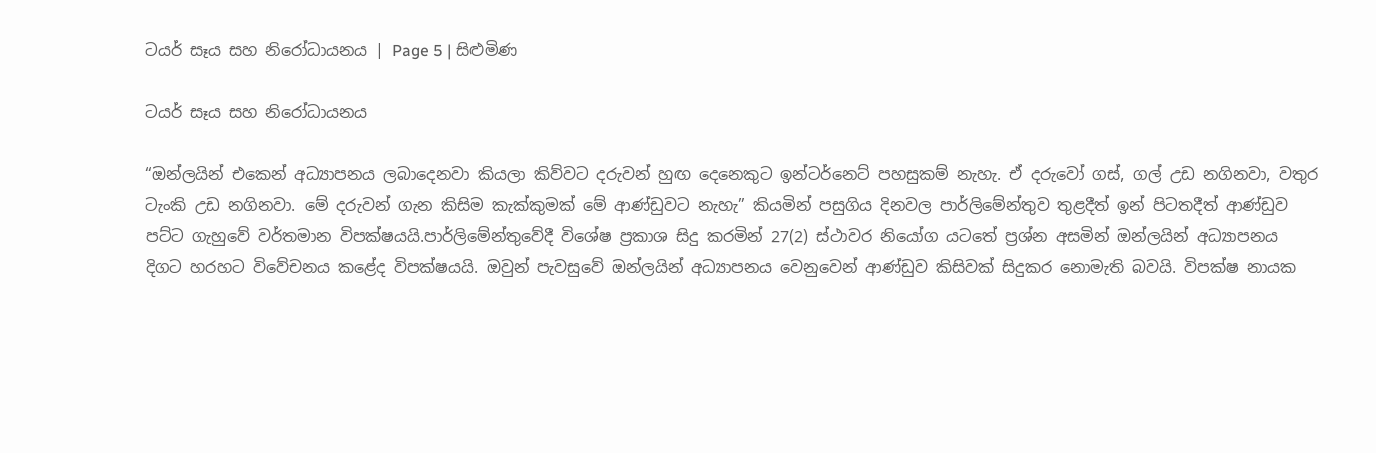ටයර් සෑය සහ නිරෝධායනය | Page 5 | සිළුමිණ

ටයර් සෑය සහ නිරෝධායනය

“ඔන්ලයින් එකෙන් අධ්‍යාපනය ලබාදෙනවා කියලා කිව්වට දරුවන් හුඟ දෙනෙකුට ඉන්ටර්නෙට් පහසුකම් නැහැ. ඒ දරුවෝ ගස්, ගල් උඩ නගිනවා, වතුර ටැංකි උඩ නගිනවා. මේ දරුවන් ගැන කිසිම කැක්කුමක් මේ ආණ්ඩුවට නැහැ” කියමින් පසුගිය දිනවල පාර්ලිමේන්තුව තුළදීත් ඉන් පිටතදීත් ආණ්ඩුව පට්ට ගැහුවේ වර්තමාන විපක්ෂයයි.පාර්ලිමේන්තුවේදී විශේෂ ප්‍රකාශ සිදු කරමින් 27(2) ස්ථාවර නියෝග යටතේ ප්‍රශ්න අසමින් ඔන්ලයින් අධ්‍යාපනය දිගට හරහට විවේචනය කළේද විපක්ෂයයි. ඔවුන් පැවසුවේ ඔන්ලයින් අධ්‍යාපනය වෙනුවෙන් ආණ්ඩුව කිසිවක් සිදුකර නොමැති බවයි. විපක්ෂ නායක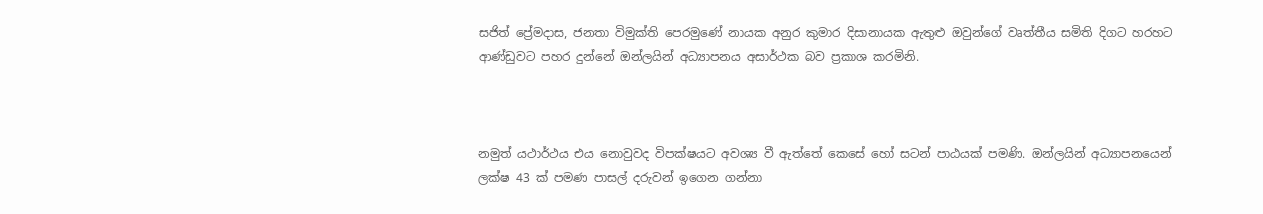සජිත් ප්‍රේමදාස, ජනතා විමුක්ති පෙරමුණේ නායක අනුර කුමාර දිසානායක ඇතුළු ඔවුන්ගේ වෘත්තීය සමිති දිගට හරහට ආණ්ඩුවට පහර දුන්නේ ඔන්ලයින් අධ්‍යාපනය අසාර්ථක බව ප්‍රකාශ කරමිනි.



නමුත් යථාර්ථය එය නොවුවද විපක්ෂයට අවශ්‍ය වී ඇත්තේ කෙසේ හෝ සටන් පාඨයක් පමණි. ඔන්ලයින් අධ්‍යාපනයෙන් ලක්ෂ 43 ක් පමණ පාසල් දරුවන් ඉගෙන ගන්නා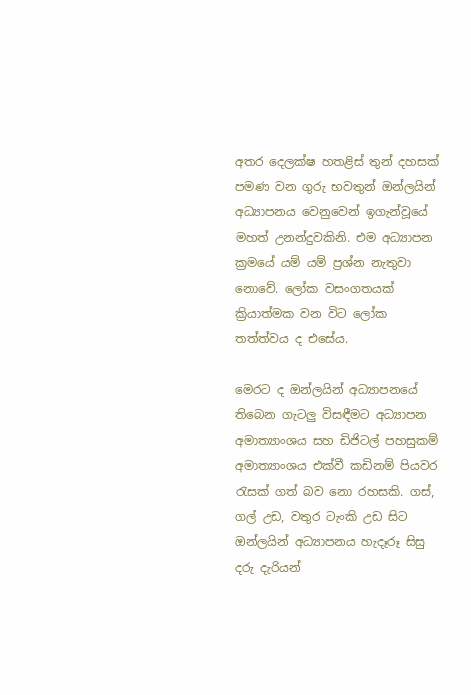අතර දෙලක්ෂ හතළිස් තුන් දහසක් පමණ වන ගුරු භවතුන් ඔන්ලයින් අධ්‍යාපනය වෙනුවෙන් ඉගැන්වූයේ මහත් උනන්දුවකිනි. එම අධ්‍යාපන ක්‍රමයේ යම් යම් ප්‍රශ්න නැතුවා නොවේ. ලෝක වසංගතයක් ක්‍රියාත්මක වන විට ලෝක තත්ත්වය ද එසේය.

මෙරට ද ඔන්ලයින් අධ්‍යාපනයේ තිබෙන ගැටලු විසඳීමට අධ්‍යාපන අමාත්‍යාංශය සහ ඩිජිටල් පහසුකම් අමාත්‍යාංශය එක්වී කඩිනම් පියවර රැසක් ගත් බව නො රහසකි. ගස්, ගල් උඩ, වතුර ටැංකි උඩ සිට ඔන්ලයින් අධ්‍යාපනය හැදෑරූ සිසු දරු දැරියන්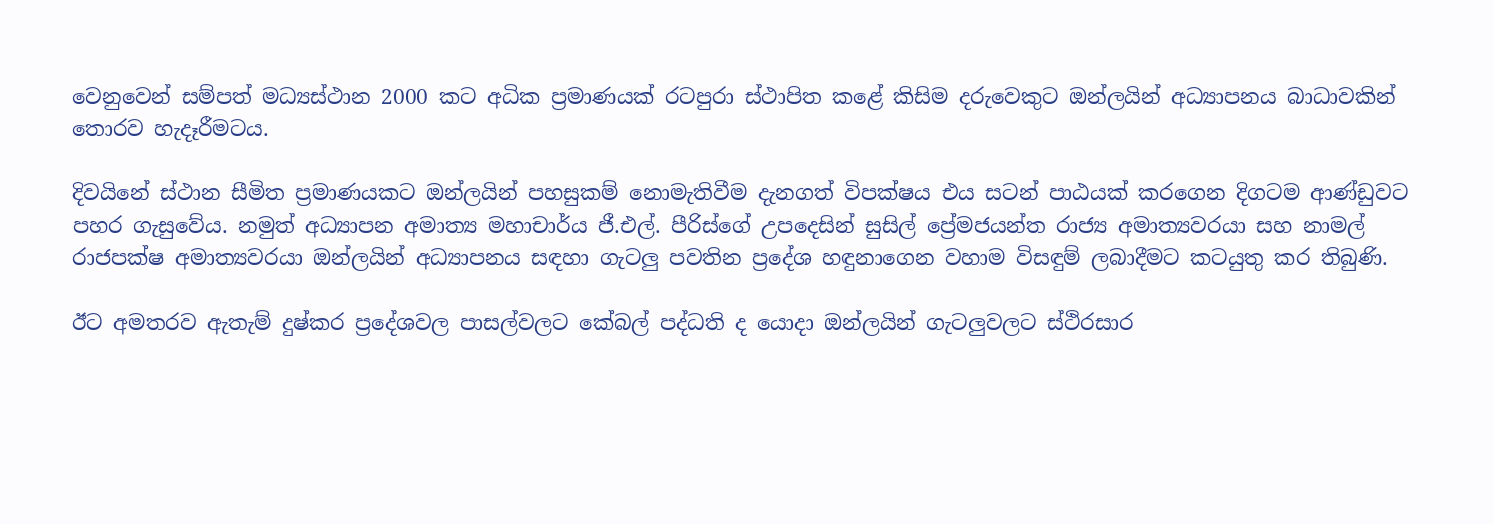වෙනුවෙන් සම්පත් මධ්‍යස්ථාන 2000 කට අධික ප්‍රමාණයක් රටපුරා ස්ථාපිත කළේ කිසිම දරුවෙකුට ඔන්ලයින් අධ්‍යාපනය බාධාවකින් තොරව හැදෑරීමටය.

දිවයිනේ ස්ථාන සීමිත ප්‍රමාණයකට ඔන්ලයින් පහසුකම් නොමැතිවීම දැනගත් විපක්ෂය එය සටන් පාඨයක් කරගෙන දිගටම ආණ්ඩුවට පහර ගැසුවේය. නමුත් අධ්‍යාපන අමාත්‍ය මහාචාර්ය ජී.එල්. පීරිස්ගේ උපදෙසින් සුසිල් ප්‍රේමජයන්ත රාජ්‍ය අමාත්‍යවරයා සහ නාමල් රාජපක්ෂ අමාත්‍යවරයා ඔන්ලයින් අධ්‍යාපනය සඳහා ගැටලු පවතින ප්‍රදේශ හඳුනාගෙන වහාම විසඳුම් ලබාදීමට කටයුතු කර තිබුණි.

ඊට අමතරව ඇතැම් දුෂ්කර ප්‍රදේශවල පාසල්වලට කේබල් පද්ධති ද යොදා ඔන්ලයින් ගැටලුවලට ස්ථිරසාර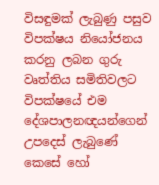විසඳුමක් ලැබුණු පසුව විපක්ෂය නියෝජනය කරනු ලබන ගුරු වෘත්තිය සමිතිවලට විපක්ෂයේ එම දේශපාලනඥයන්ගෙන් උපදෙස් ලැබුණේ කෙසේ හෝ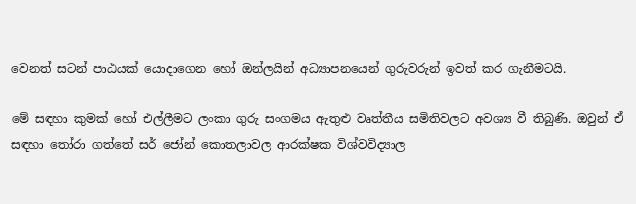වෙනත් සටන් පාඨයක් යොදාගෙන හෝ ඔන්ලයින් අධ්‍යාපනයෙන් ගුරුවරුන් ඉවත් කර ගැනීමටයි.

මේ සඳහා කුමක් හෝ එල්ලීමට ලංකා ගුරු සංගමය ඇතුළු ව‍ෘත්තීය සමිතිවලට අවශ්‍ය වී තිබුණි. ඔවුන් ඒ සඳහා තෝරා ගත්තේ සර් ජෝන් කොතලාවල ආරක්ෂක විශ්වවිද්‍යාල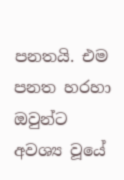පනතයි. එම පනත හරහා ඔවුන්ට අවශ්‍ය වූයේ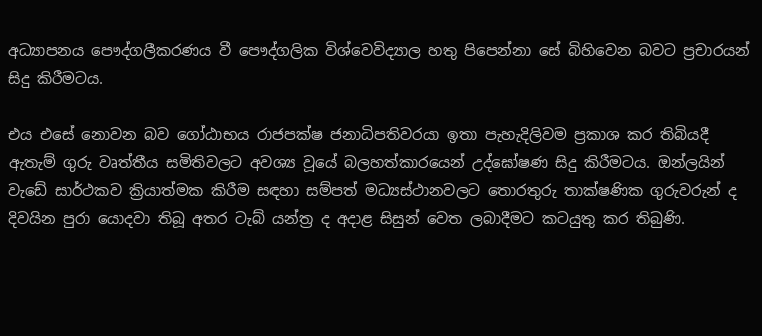අධ්‍යාපනය පෞද්ගලීකරණය වී පෞද්ගලික විශ්වෙවිද්‍යාල හතු පිපෙන්නා සේ බිහිවෙන බවට ප්‍රචාරයන් සිදු කිරීමටය.

එය එසේ නොවන බව ගෝඨාභය රාජපක්ෂ ජනාධිපතිවරයා ඉතා පැහැදිලිවම ප්‍රකාශ කර තිබියදී ඇතැම් ගුරු වෘත්තීය සමිතිවලට අවශ්‍ය වූයේ බලහත්කාරයෙන් උද්ඝෝෂණ සිදු කිරීමටය. ඔන්ලයින් වැඩේ සාර්ථකව ක්‍රියාත්මක කිරීම සඳහා සම්පත් මධ්‍යස්ථානවලට තොරතුරු තාක්ෂණික ගුරුවරුන් ද දිවයින පුරා යොදවා තිබූ අතර ටැබ් යන්ත්‍ර ද අදාළ සිසුන් වෙත ලබාදීමට කටයුතු කර තිබුණි.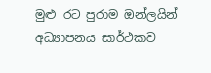මුළු රට පුරාම ඔන්ලයින් අධ්‍යාපනය සාර්ථකව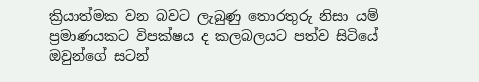ක්‍රියාත්මක වන බවට ලැබුණු තොරතුරු නිසා යම් ප්‍රමාණයකට විපක්ෂය ද කලබලයට පත්ව සිටියේ ඔවුන්ගේ සටන්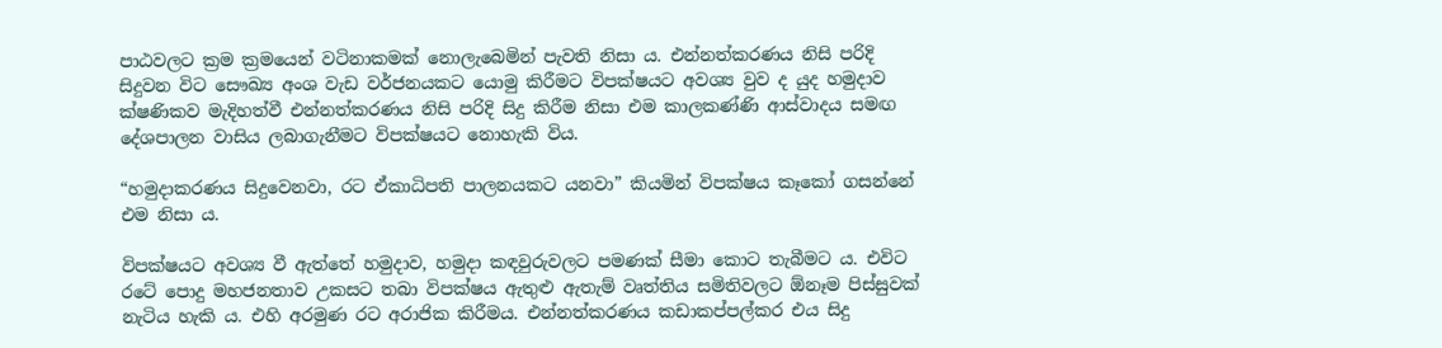පාඨවලට ක්‍රම ක්‍රමයෙන් වටිනාකමක් නොලැබෙමින් පැවති නිසා ය. එන්නත්කරණය නිසි පරිදි සිදුවන විට සෞඛ්‍ය අංශ වැඩ වර්ජනයකට යොමු කිරීමට විපක්ෂයට අවශ්‍ය වුව ද යුද හමුදාව ක්ෂණිකව මැදිහත්වී එන්නත්කරණය නිසි පරිදි සිදු කිරීම නිසා එම කාලකණ්ණි ආස්වාදය සමඟ දේශපාලන වාසිය ලබාගැනීමට විපක්ෂයට නොහැකි විය.

“හමුදාකරණය සිදුවෙනවා, රට ඒකාධිපති පාලනයකට යනවා” කියමින් විපක්ෂය කෑකෝ ගසන්නේ එම නිසා ය.

විපක්ෂයට අවශ්‍ය වී ඇත්තේ හමුදාව, හමුදා කඳවුරුවලට පමණක් සීමා කොට තැබීමට ය. එවිට රටේ පොදු මහජනතාව උකසට තබා විපක්ෂය ඇතුළු ඇතැම් වෘත්තිය සමිතිවලට ඕනෑම පිස්සුවක් නැටිය හැකි ය. එහි අරමුණ රට අරාජික කිරීමය. එන්නත්කරණය කඩාකප්පල්කර එය සිදු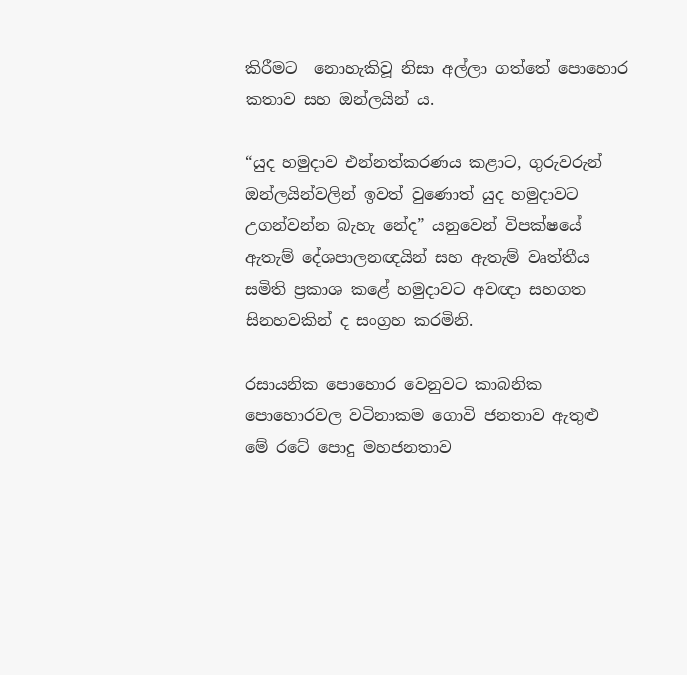කිරීමට ‍ නොහැකිවූ නිසා අල්ලා ගත්තේ පොහොර කතාව සහ ඔන්ලයින් ය.

“යුද හමුදාව එන්නත්කරණය කළාට, ගුරුවරුන් ඔන්ලයින්වලින් ඉවත් වුණොත් යුද හමුදාවට උගන්වන්න බැහැ නේද” යනුවෙන් විපක්ෂයේ ඇතැම් දේශපාලනඥයින් සහ ඇතැම් වෘත්තීය සමිති ප්‍රකාශ කළේ හමුදාවට අවඥා සහගත සිනහවකින් ද සංග්‍රහ කරමිනි.

රසායනික පොහොර වෙනුවට කාබනික පොහොරවල වටිනාකම ගොවි ජනතාව ඇතුළු මේ රටේ පොදු මහජනතාව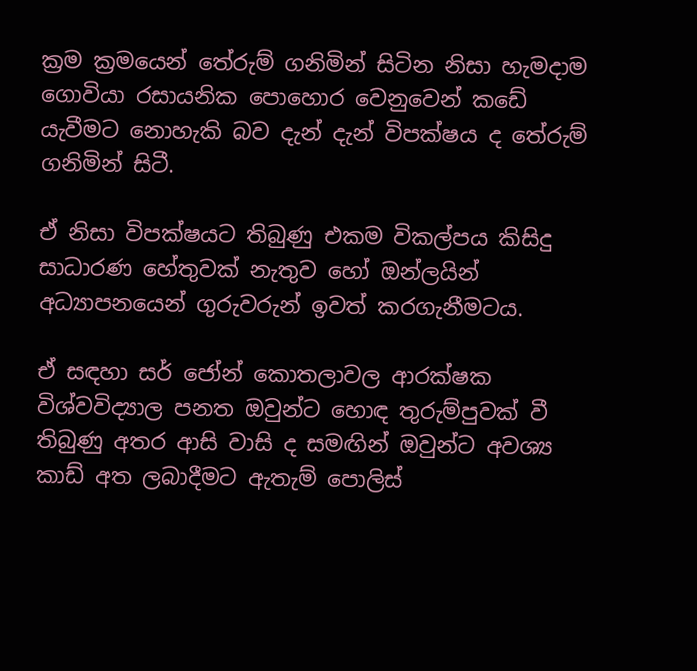ක්‍රම ක්‍රමයෙන් තේරුම් ගනිමින් සිටින නිසා හැමදාම ගොවියා රසායනික පොහොර වෙනුවෙන් ක‍ඩේ යැවීමට නොහැකි බව දැන් දැන් විපක්ෂය ද තේරුම් ගනිමින් සිටී.

ඒ නිසා විපක්ෂයට තිබුණු එකම විකල්පය කිසිදු සාධාරණ හේතු‍වක් නැතුව හෝ ඔන්ලයින් අධ්‍යාපනයෙන් ගුරුවරුන් ඉවත් කරගැනීමටය.

ඒ සඳහා සර් ජෝන් කොතලාවල ආරක්ෂක විශ්වවිද්‍යාල පනත ඔවුන්ට හොඳ තුරුම්පුවක් වී තිබුණු අතර ආසි වාසි ද සමඟින් ඔවුන්ට අවශ්‍ය කාඩ් අත ලබාදීමට ඇතැම් පොලිස්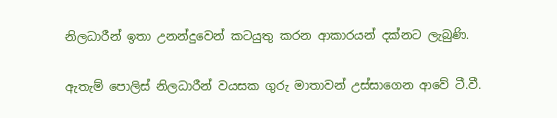නිලධාරීන් ඉතා උනන්දුවෙන් කටයුතු කරන ආකාරයන් දක්නට ලැබුණි.

ඇතැම් පොලිස් නිලධාරීන් වයසක ගුරු මාතාවන් උස්සාගෙන ආවේ ටී.වී.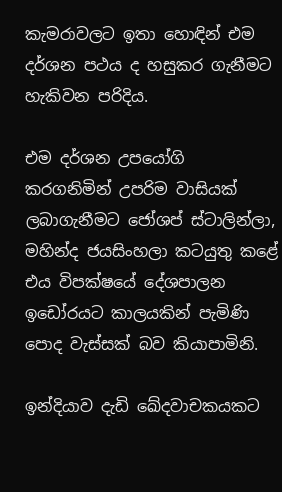කැමරාවලට ඉතා හොඳින් එම දර්ශන පථය ද හසුකර ගැනීමට හැකිවන පරිදිය.

එම දර්ශන උපයෝගි කරගනිමින් උපරිම වාසියක් ලබාගැනීමට ජෝශප් ස්ටාලින්ලා, මහින්ද ජයසිංහලා කටයුතු කළේ එය විපක්ෂයේ දේශපාලන ඉඩෝරයට කාලයකින් පැමිණි පොද වැස්සක් බව කියාපාමිනි.

ඉන්දියාව දැඩි ඛේදවාචකයකට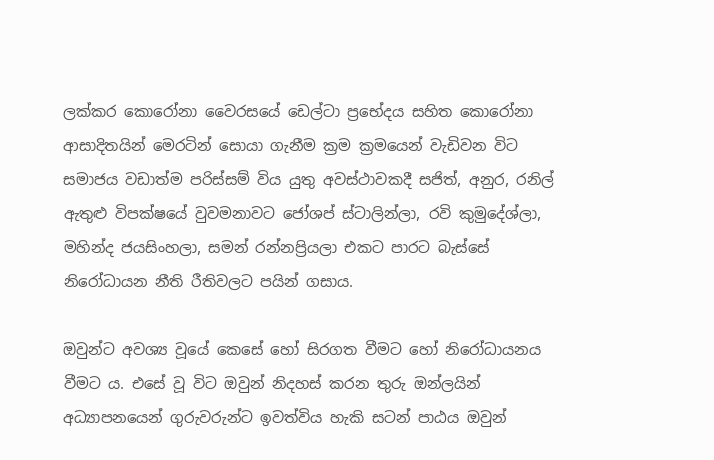ලක්කර කොරෝනා වෛරසයේ ඩෙල්ටා ප්‍රභේදය සහිත කොරෝනා ආසාදිතයින් මෙරටින් සොයා ගැනීම ක්‍රම ක්‍රමයෙන් වැඩිවන විට සමාජය වඩාත්ම පරිස්සම් විය යුතු අවස්ථාවකදී සජිත්, අනුර, රනිල් ඇතුළු විපක්ෂයේ වුවමනාවට ජෝශප් ස්ටාලින්ලා, රවි කුමුදේශ්ලා, මහින්ද ජයසිංහලා, සමන් රන්නප්‍රියලා එකට පාරට බැස්සේ නි‍රෝධායන නීති රීතිවලට පයින් ගසාය.

ඔවුන්ට අවශ්‍ය වූයේ කෙසේ හෝ සිරගත වීමට හෝ නිරෝධායනය වීමට ය. එසේ වූ විට ඔවුන් නිදහස් කරන තුරු ඔන්ලයින් අධ්‍යාපනයෙන් ගුරුවරුන්ට ඉවත්විය හැකි සටන් පාඨය ඔවුන්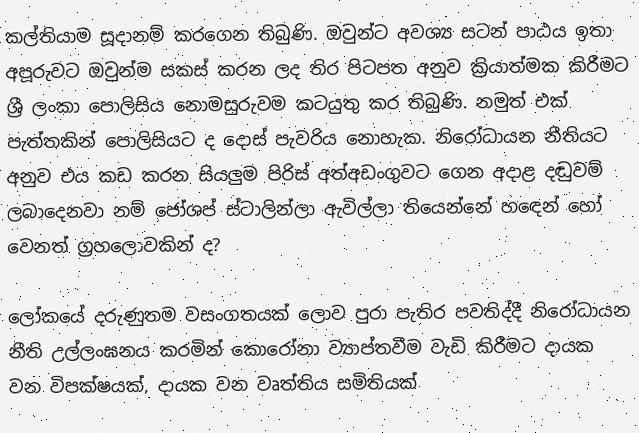කල්තියාම සූදානම් කරගෙන තිබුණි. ඔවුන්ට අවශ්‍ය සටන් පාඨය ඉතා අප‍ූරුවට ඔවුන්ම සකස් කරන ලද තිර පිටපත අනුව ක්‍රියාත්මක කිරීමට ශ්‍රී ලංකා පොලිසිය නොමසුරුවම කටයුතු කර තිබුණි. නමුත් එක් පැත්තකින් පොලිසියට ද දොස් පැවරිය නොහැක. නිරෝධායන නීතියට අනුව එය කඩ කරන සියලුම පිරිස් අත්අඩංගුවට ගෙන අදාළ දඬුවම් ලබාදෙනවා නම් ජෝශප් ස්ටාලින්ලා ඇවිල්ලා තියෙන්නේ හ‍ඳෙන් හෝ වෙනත් ග්‍රහලොවකින් ද?

ලෝකයේ දරුණුතම වසංගතයක් ලොව පුරා පැතිර පවතිද්දී නි‍‍රෝධායන නීති උල්ලංඝනය කරමින් කො‍රෝනා ව්‍යාප්තවීම වැඩි කිරීමට දායක වන විපක්ෂයක්, දායක වන වෘත්තිය සමිතියක්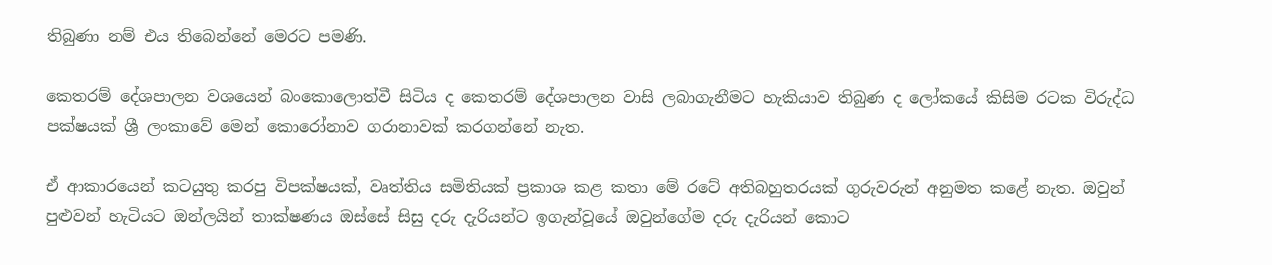තිබුණා නම් එය තිබෙන්නේ මෙරට පමණි.

කෙතරම් දේශපාලන වශයෙන් බංකොලොත්වී සිටිය ද කෙතරම් දේශපාලන වාසි ලබාගැනීමට හැකියාව තිබුණ ද ලෝකයේ කිසිම රටක විරුද්ධ පක්ෂයක් ශ්‍රී ලංකාවේ මෙන් කොරෝනාව ගරානාවක් කරගන්නේ නැත.

ඒ ආකාරයෙන් කටයුතු කරපු විපක්ෂයක්, වෘත්තිය සමිතියක් ප්‍රකාශ කළ කතා මේ රටේ අතිබහුතරයක් ගුරුවරුන් අනුමත කළේ නැත. ඔවුන් පුළුවන් හැටියට ඔන්ලයින් තාක්ෂණය ඔස්සේ සිසු දරු දැරියන්ට ඉගැන්වූයේ ඔවුන්ගේම දරු දැරියන් කොට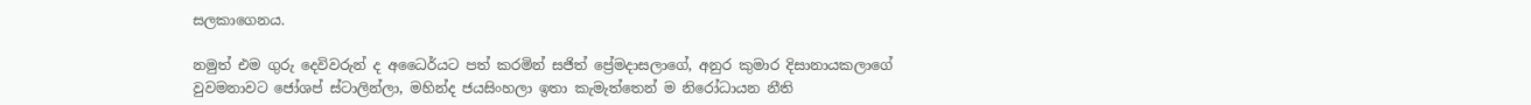සලකාගෙනය.

නමුත් එම ගුරු දෙවිවරුන් ද අධෛර්යට පත් කරමින් සජිත් ප්‍රේමදාසලාගේ, අනුර කුමාර දිසානායකලාගේ වුවමනාවට ජෝශප් ස්ටාලින්ලා, මහින්ද ජයසිංහලා ඉතා කැමැත්තෙන් ම නිරෝධායන නීති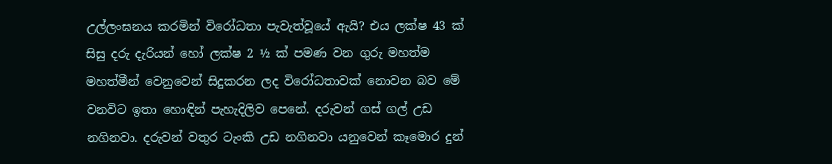උල්ලංඝනය කරමින් විරෝධතා පැවැත්වූයේ ඇයි? එය ලක්ෂ 43 ක් සිසු දරු දැරියන් හෝ ලක්ෂ 2 ½ ක් පමණ වන ගුරු මහත්ම මහත්මීන් වෙනුවෙන් සිදුකරන ලද විරෝධතාවක් නොවන බව මේ වනවිට ඉතා හොඳින් පැහැදිලිව පෙනේ. දරුවන් ගස් ගල් උඩ නගිනවා. දරුවන් වතුර ටැංකි උඩ නගිනවා යනුවෙන් කෑමොර ‍දුන්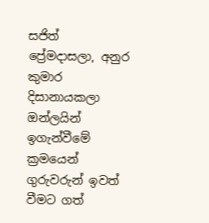සජිත් ප්‍රේමදාසලා, අනුර කුමාර දිසානායකලා ඔන්ලයින් ඉගැන්වීමේ ක්‍රමයෙන් ගුරුවරුන් ඉවත් වීමට ගත්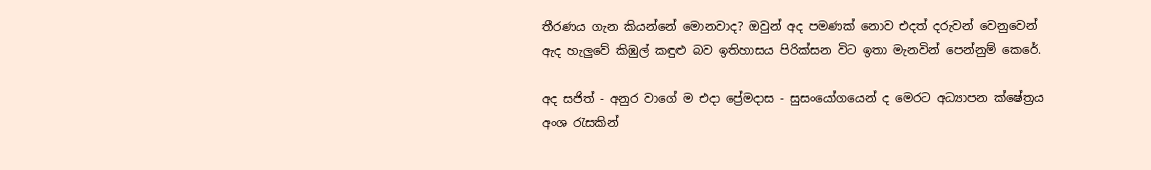තීරණය ගැන කියන්නේ මොනවාද? ඔවුන් අද පමණක් නොව එදත් දරුවන් වෙනුවෙන් ඇද හැලුවේ කිඹුල් කඳුළු බව ඉතිහාසය පිරික්සන විට ඉතා මැනවින් පෙන්නුම් කෙරේ.

අද සජිත් - අනුර වාගේ ම එදා ප්‍රේමදාස - සුසංයෝගයෙන් ද මෙරට අධ්‍යාපන ක්ෂේත්‍රය අංශ රැසකින්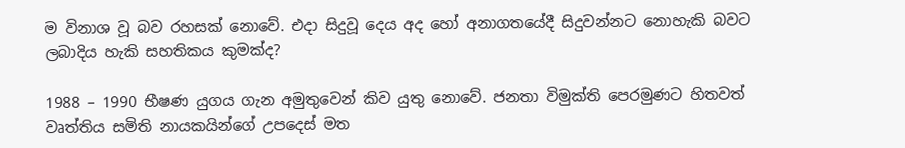ම විනාශ වූ බව රහසක් නොවේ. එදා සිදුවූ දෙය අද හෝ අනාගතයේදී සිදුවන්නට නොහැකි බවට ලබාදිය හැකි සහතිකය කුමක්ද?

1988 – 1990 භීෂණ යුගය ගැන අමුතුවෙන් කිව යුතු නොවේ. ජනතා විමුක්ති පෙරමුණට හිතවත් වෘත්තිය සමිති නායකයින්ගේ උපදෙස් මත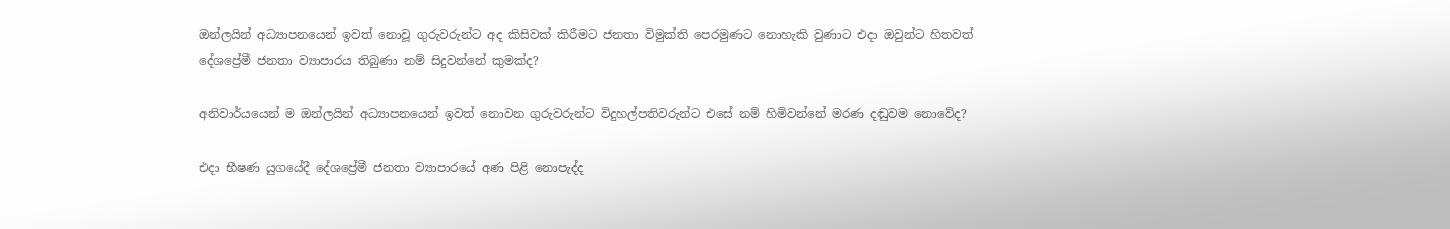ඔන්ලයින් අධ්‍යාපනයෙන් ඉවත් නොවූ ගුරුවරුන්ට අද කිසිවක් කිරීමට ජනතා විමුක්ති පෙරමුණට නොහැකි වුණාට එදා ඔවුන්ට හිතවත් දේශප්‍රේමී ජනතා ව්‍යාපාරය තිබුණා නම් සිදුවන්නේ කුමක්ද?

අනිවාර්යයෙන් ම ඔන්ලයින් අධ්‍යාපනයෙන් ඉවත් නොවන ගුරුවරුන්ට විදුහල්පතිවරුන්ට එසේ නම් හිමිවන්නේ මරණ දඬුවම නොවේද?

එදා භීෂණ යුගයේදී දේශප්‍රේමී ජනතා ව්‍යාපාරයේ අණ පිළි නොපැද්ද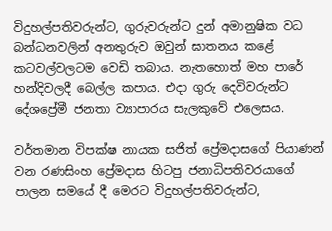විදුහල්පතිවරුන්ට, ගුරුවරුන්ට දුන් අමානුෂික වධ බන්ධනවලින් අනතුරුව ඔවුන් ඝාතනය කළේ කටවල්වලටම වෙඩි තබාය. නැතහොත් මහ පාරේ හන්දිවලදී බෙල්ල කපාය. එදා ගුරු දෙවිවරුන්ට දේශප්‍රේමී ජනතා ව්‍යාපාරය සැලකුවේ එලෙසය.

වර්තමාන විපක්ෂ නායක සජිත් ප්‍රේමදාසගේ පියාණන් වන රණසිංහ ප්‍රේමදාස හිටපු ජනාධිපතිවරයාගේ පාලන සමයේ දී මෙරට විදුහල්පතිවරුන්ට,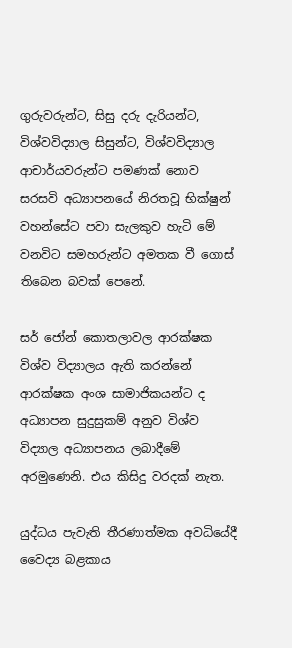ගුරුවරුන්ට, සිසු දරු දැරියන්ට, විශ්වවිද්‍යාල සිසුන්ට, විශ්වවිද්‍යාල ආචාර්යවරුන්ට පමණක් නොව සරසවි අධ්‍යාපනයේ නිරතවූ භික්ෂුන් වහන්සේට පවා සැලකුව හැටි මේ වනවිට සමහරුන්ට අමතක වී ගොස් තිබෙන බවක් පෙනේ.

සර් ජෝන් කොතලාවල ආරක්ෂක විශ්ව විද්‍යාලය ඇති කරන්නේ ආරක්ෂක අංශ සාමාජිකයන්ට ද අධ්‍යාපන සුදුසුකම් අනුව විශ්ව විද්‍යාල අධ්‍යාපනය ලබාදීමේ අරමුණෙනි. එය කිසිදු වරදක් නැත.

යුද්ධය පැවැති තීරණාත්මක අවධියේදී වෛද්‍ය බළකාය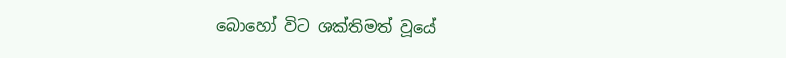බොහෝ විට ශක්තිමත් වූයේ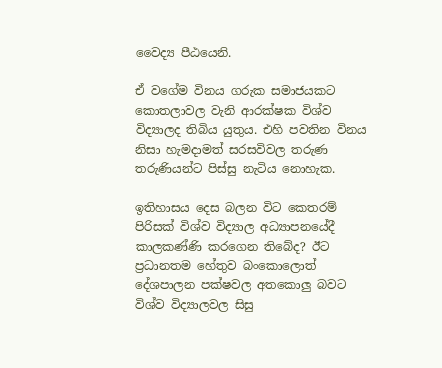වෛද්‍ය පීඨයෙනි.

ඒ වගේම විනය ගරුක සමාජයකට කොතලාවල වැනි ආරක්ෂක විශ්ව විද්‍යාලද තිබිය යුතුය. එහි පවතින විනය නිසා හැමදාමත් සරසවිවල තරුණ තරුණියන්ට පිස්සු නැටිය නොහැක.

ඉතිහාසය දෙස බලන විට කෙතරම් පිරිසක් විශ්ව විද්‍යාල අධ්‍යාපනයේදී කාලකණ්ණි කරගෙන තිබේද? ඊට ප්‍රධානතම හේතුව බංකොලොත් දේශපාලන පක්ෂවල අතකොලු බවට විශ්ව විද්‍යාලවල සිසු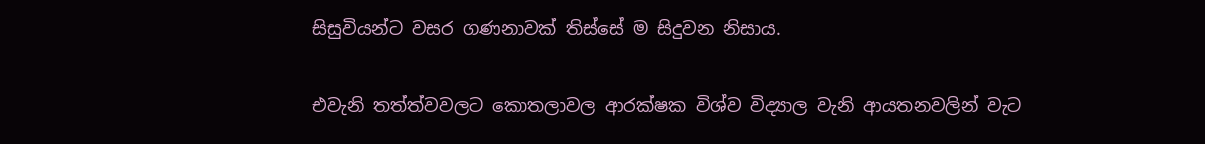සිසුවියන්ට වසර ගණනාවක් තිස්සේ ම සිදුවන නිසාය.

එවැනි තත්ත්වවලට කොතලාවල ආරක්ෂක විශ්ව විද්‍යාල වැනි ආයතනවලින් වැට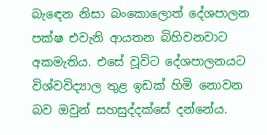බැ‍ඳෙන නිසා බංකොලොත් දේශපාලන පක්ෂ එවැනි ආයතන බිහිවනවාට අකමැතිය. එසේ වූවිට දේශපාලනයට විශ්වවිද්‍යාල තුළ ඉඩක් හිමි නොවන බව ඔවුන් සහසුද්දක්සේ දන්නේය.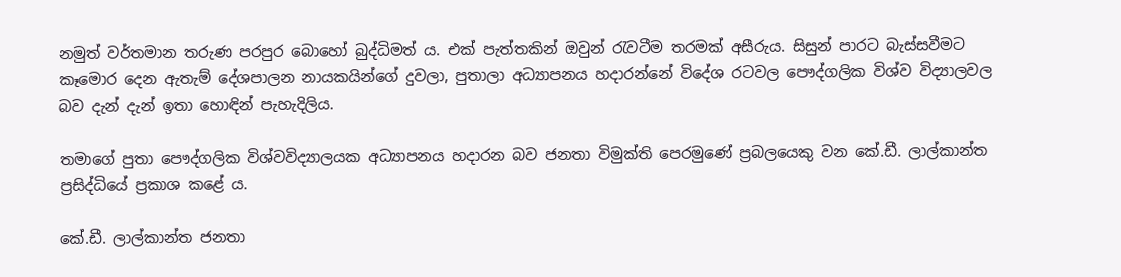නමුත් වර්තමාන තරුණ පරපුර බොහෝ බුද්ධිමත් ය‍‍. එක් පැත්තකින් ඔවුන් රැවටීම තරමක් අසීරුය. සිසුන් පාරට බැස්සවීමට කෑමොර දෙන ඇතැම් දේශපාලන නායකයින්ගේ දුවලා, පුතාලා අධ්‍යාපනය හදාරන්නේ විදේශ රටවල පෞද්ගලික විශ්ව විද්‍යාලවල බව දැන් දැන් ඉතා හොඳින් පැහැදිලිය.

තමාගේ පුතා පෞද්ගලික විශ්වවිද්‍යාලයක අධ්‍යාපනය හදාරන බව ජනතා විමුක්ති පෙරමුණේ ප්‍රබලයෙකු වන කේ.ඩී. ලාල්කාන්ත ප්‍රසිද්ධියේ ප්‍රකාශ කළේ ය.

කේ.ඩී. ලාල්කාන්ත ජනතා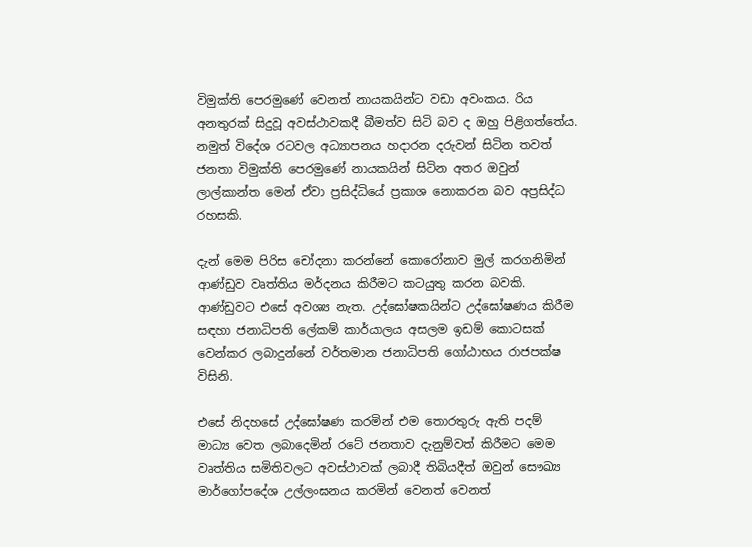විමුක්ති පෙරමුණේ වෙනත් නායකයින්ට වඩා අවංකය. රිය අනතුරක් සිදුවූ අවස්ථාවකදී බීමත්ව සිටි බව ද ඔහු පිළිගත්තේය. නමුත් විදේශ රටවල අධ්‍යාපනය හදාරන දරුවන් සිටින තවත් ජනතා විමුක්ති පෙරමුණේ නායකයින් සිටින අතර ඔවුන් ලාල්කාන්ත මෙන් ඒවා ප්‍රසිද්ධියේ ප්‍රකාශ නොකරන බව අප්‍රසිද්ධ රහසකි.

දැන් මෙම පිරිස චෝදනා කරන්නේ කොරෝනාව මුල් කරගනිමින් ආණ්ඩුව වෘත්තිය මර්දනය කිරීමට කටයුතු කරන බවකි. ආණ්ඩුවට එසේ අවශ්‍ය නැත. උද්ඝෝෂකයින්ට උද්ඝෝෂණය කිරීම සඳහා ජනාධිපති ලේකම් කාර්යාලය අසලම ඉඩම් කොටසක් වෙන්කර ලබාදුන්නේ වර්තමාන ජනාධිපති ගෝඨාභය රාජපක්ෂ විසිනි.

එසේ නිදහසේ උද්ඝෝෂණ කරමින් එම තොරතුරු ඇති පදම් මාධ්‍ය වෙත ලබාදෙමින් රටේ ජනතාව දැනුම්වත් කිරීමට මෙම වෘත්තිය සමිතිවලට අවස්ථාවක් ලබාදී තිබියදීත් ඔවුන් සෞඛ්‍ය මාර්ගෝපදේශ උල්ලංඝනය කරමින් වෙනත් වෙනත්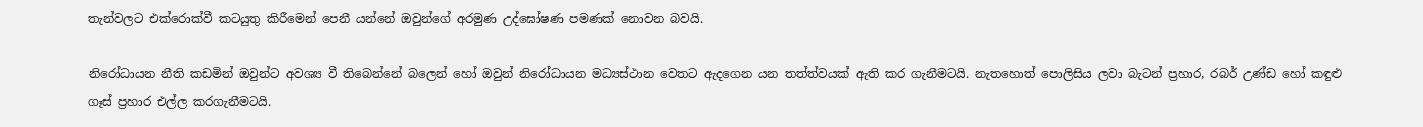තැන්වලට එක්රොක්වී කටයුතු කිරීමෙන් පෙනී යන්නේ ඔවුන්ගේ අරමුණ උද්ඝෝෂණ පමණක් නොවන බවයි.

නිරෝධායන නීති කඩමින් ඔවුන්ට අවශ්‍ය වී තිබෙන්නේ බලෙන් හෝ ඔවුන් නිරෝධායන මධ්‍යස්ථාන වෙතට ඇදගෙන යන තත්ත්වයක් ඇති කර ගැනීමටයි. නැතහොත් පොලිසිය ලවා බැටන් ප්‍රහාර, රබර් උණ්ඩ හෝ කඳුළු ගෑස් ප්‍රහාර එල්ල කරගැනීමටයි.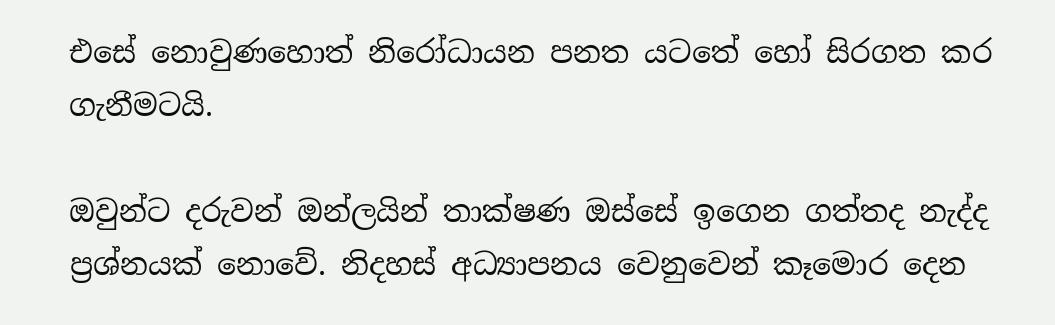එසේ නොවුණහොත් නිරෝධායන පනත යටතේ හෝ සිරගත කර ගැනීමටයි.

ඔවුන්ට දරුවන් ඔන්ලයින් තාක්ෂණ ඔස්සේ ඉගෙන ගත්තද නැද්ද ප්‍රශ්නයක් නොවේ. නිදහස් අධ්‍යාපනය වෙනුවෙන් කෑමොර දෙන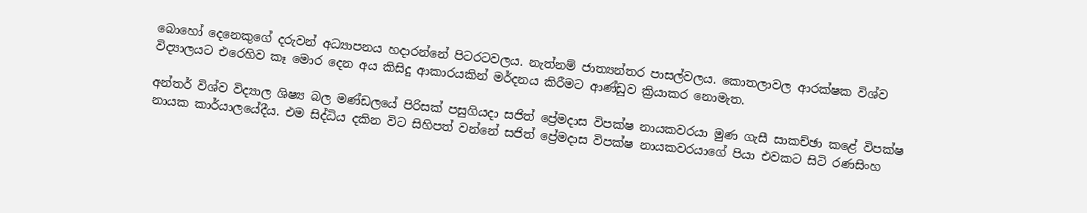බොහෝ දෙනෙකුගේ දරුවන් අධ්‍යාපනය හදාරන්නේ පිටරටවලය. නැත්නම් ජාත්‍යන්තර පාසල්වලය. කොතලාවල ආරක්ෂක විශ්ව විද්‍යාලයට එරෙහිව කෑ මොර දෙන අය කිසිදු ආකාරයකින් මර්දනය කිරීමට ආණ්ඩුව ක්‍රියාකර නොමැත.

අන්තර් විශ්ව විද්‍යාල ශිෂ්‍ය බල මණ්ඩලයේ පිරිසක් පසුගියදා සජිත් ප්‍රේමදාස විපක්ෂ නායකවරයා මුණ ගැසී සාකච්ඡා කළේ විපක්ෂ නායක කාර්යාලයේදීය. එම සිද්ධිය දකින විට සිහිපත් වන්නේ සජිත් ප්‍රේමදාස විපක්ෂ නායකවරයාගේ පියා එවකට සිටි රණසිංහ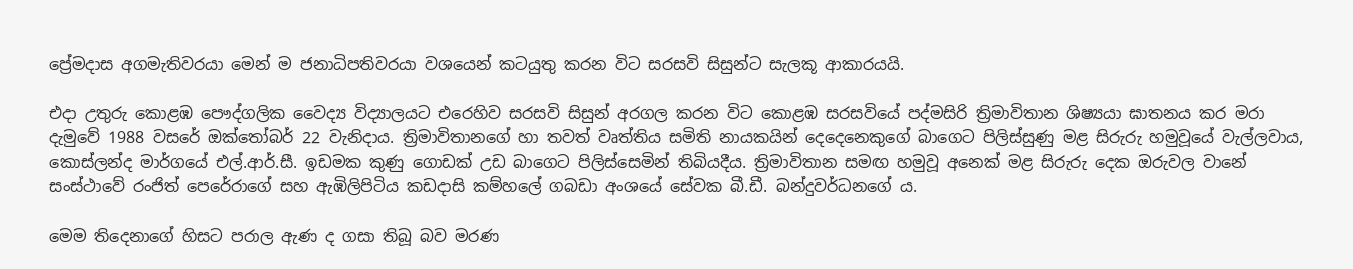ප්‍රේමදාස අගමැතිවරයා මෙන් ම ජනාධිපතිවරයා වශයෙන් කටයුතු කරන විට සරසවි සිසුන්ට සැලකූ ආකාරයයි.

එදා උතුරු කොළඹ පෞද්ගලික වෛද්‍ය විද්‍යාලයට එරෙහිව සරසවි සිසුන් අරගල කරන විට කොළඹ සරසවියේ පද්මසිරි ත්‍රිමාවිතාන ශිෂ්‍යයා ඝාතනය කර මරා දැමුවේ 1988 වසරේ ඔක්තෝබර් 22 වැනිදාය. ත්‍රිමාවිතානගේ හා තවත් වෘත්තිය සමිති නායකයින් දෙදෙනෙකුගේ බාගෙට පිලිස්සුණු මළ සිරුරු හමුවූයේ වැල්ලවාය, කොස්ලන්ද මාර්ගයේ එල්.ආර්.සී. ඉඩමක කුණු ගොඩක් උඩ බාගෙට පිලිස්සෙමින් තිබියදීය. ත්‍රිමාවිතාන සමඟ හමුවූ අනෙක් මළ සිරුරු දෙක ඔරුවල වානේ සංස්ථාවේ රංජිත් පෙරේරාගේ සහ ඇඹිලිපිටිය කඩදාසි කම්හලේ ගබඩා අංශයේ සේවක බී.ඩී‍. බන්දුවර්ධනගේ ය.

මෙම තිදෙනාගේ හිසට පරාල ඇණ ද ගසා තිබූ බව මරණ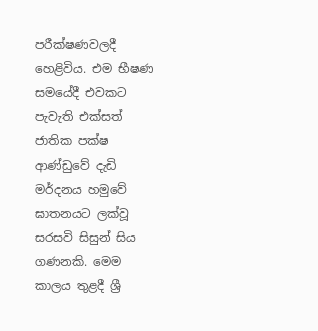පරීක්ෂණවලදී හෙළිවිය. එම භීෂණ සමයේදී එවකට පැවැති එක්සත් ජාතික පක්ෂ ආණ්ඩුවේ දැඩි මර්දනය හමුවේ ඝාතනයට ලක්වූ සරසවි සිසුන් සිය ගණනකි. මෙම කාලය තුළදී ශ්‍රී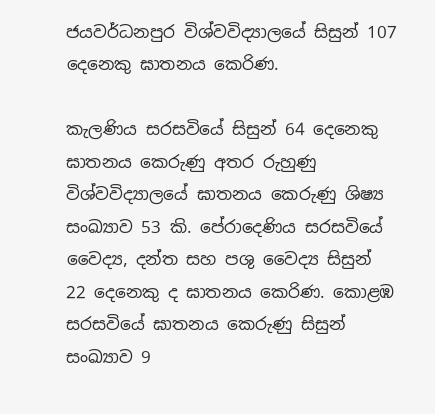ජයවර්ධනපුර විශ්වවිද්‍යාලයේ සිසුන් 107 දෙනෙකු ඝාතනය කෙරිණ.

කැලණිය සරසවියේ සිසුන් 64 දෙනෙකු ඝාතනය කෙරුණු අතර රුහුණු විශ්වවිද්‍යාලයේ ඝාතනය කෙරුණු ශිෂ්‍ය සංඛ්‍යාව 53 කි. පේරාදෙණිය සරසවියේ වෛද්‍ය, දන්ත සහ පශු වෛද්‍ය සිසුන් 22 දෙනෙකු ද ඝාතනය කෙරිණ. කොළඹ සරසවියේ ඝාතනය කෙරුණු සිසුන් සංඛ්‍යාව 9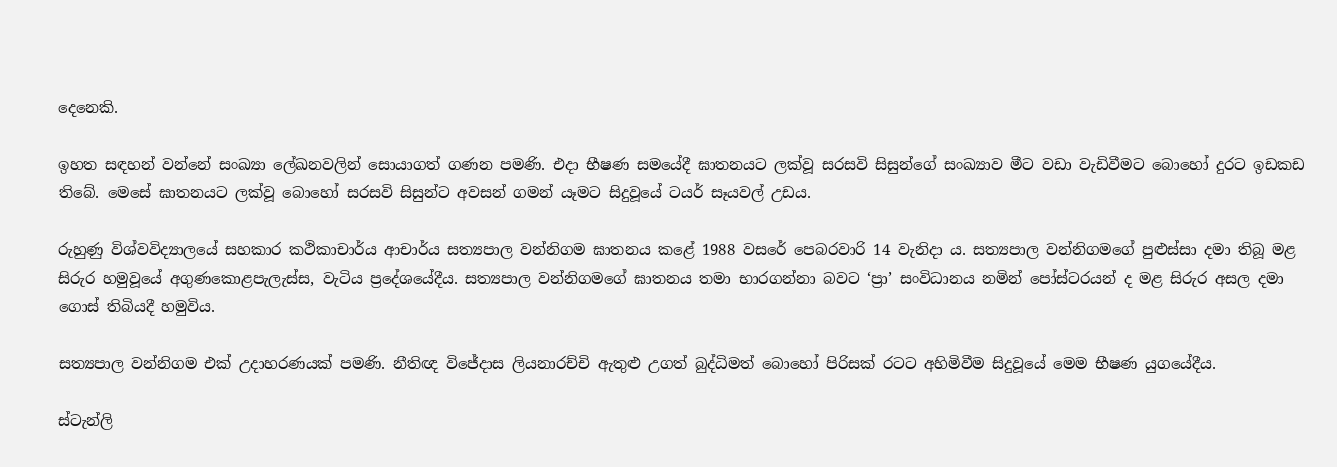දෙනෙකි.

ඉහත සඳහන් වන්නේ සංඛ්‍යා ලේඛනවලින් සොයාගත් ගණන පමණි. එදා භීෂණ සමයේදී ඝාතනයට ලක්වූ සරසවි සිසුන්ගේ සංඛ්‍යාව මීට වඩා වැඩිවීමට බොහෝ දුරට ඉඩකඩ තිබේ. මෙසේ ඝාතනයට ලක්වූ බොහෝ සරසවි සිසුන්ට අවසන් ගමන් යෑමට සිදුවූයේ ටයර් සෑයවල් උඩය.

රුහුණු විශ්වවිද්‍යාලයේ සහකාර කථිකාචාර්ය ආචාර්ය සත්‍යපාල වන්නිගම ඝාතනය කළේ 1988 වසරේ පෙබරවාරි 14 වැනිදා ය. සත්‍යපාල වන්නිගමගේ පුළුස්සා දමා තිබූ මළ සිරුර හමුවූයේ අගුණකොළපැලැස්ස, වැටිය ප්‍රදේශයේදීය. සත්‍යපාල වන්නිගමගේ ඝාතනය තමා භාරගන්නා බවට ‘ප්‍රා’ සංවිධානය නමින් පෝස්ටරයන් ද මළ සිරුර අසල දමා ගොස් තිබියදී හමුවිය.

සත්‍යපාල වන්නිගම එක් උදාහරණයක් පමණි. නීතිඥ විජේදාස ලියනාරච්චි ඇතුළු උගත් බුද්ධිමත් ‍බොහෝ පිරිසක් රටට අහිමිවීම සිදුවූයේ මෙම භීෂණ යුගයේදීය.

ස්ටැන්ලි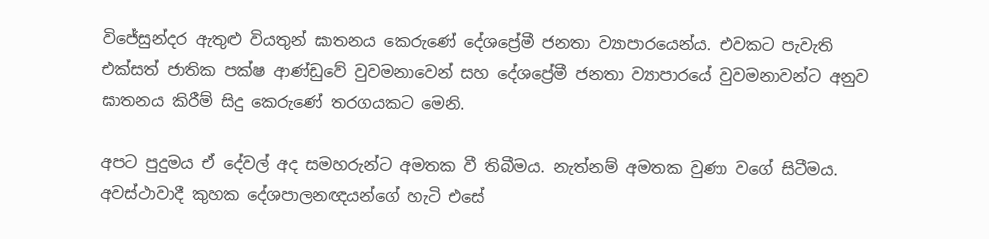විජේසුන්දර ඇතුළු වියතුන් ඝාතනය කෙරුණේ දේශප්‍රේමී ජනතා ව්‍යාපාරයෙන්ය. එවකට පැවැති එක්සත් ජාතික පක්ෂ ආණ්ඩුවේ වුවමනාවෙන් සහ දේශප්‍රේමී ජනතා ව්‍යාපාරයේ වුවමනාවන්ට අනුව ඝාතනය කිරීම් සිදු කෙරුණේ තරගයකට මෙනි‍.

අපට පුදුමය ඒ දේවල් අද සමහරුන්ට අමතක වී තිබීමය. නැත්නම් අමතක වුණා වගේ සිටීමය. අවස්ථාවාදී කුහක දේශපාලනඥයන්ගේ හැටි එසේ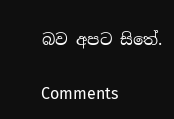බව අපට සිතේ.

Comments